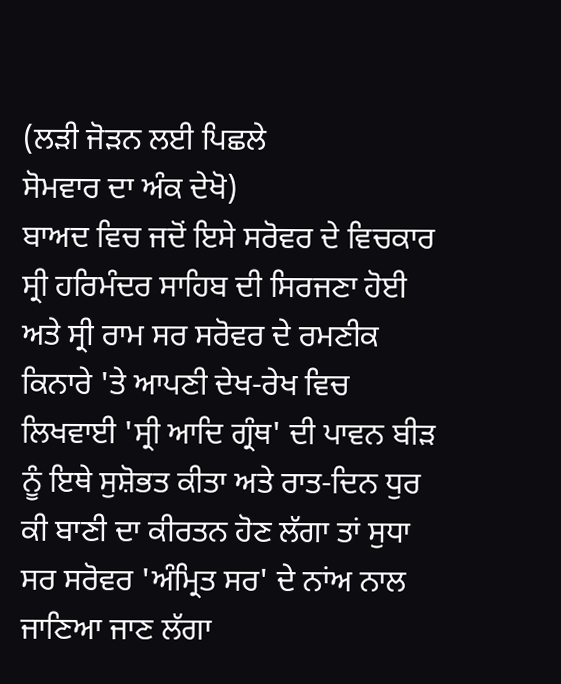(ਲੜੀ ਜੋੜਨ ਲਈ ਪਿਛਲੇ
ਸੋਮਵਾਰ ਦਾ ਅੰਕ ਦੇਖੋ)
ਬਾਅਦ ਵਿਚ ਜਦੋਂ ਇਸੇ ਸਰੋਵਰ ਦੇ ਵਿਚਕਾਰ ਸ੍ਰੀ ਹਰਿਮੰਦਰ ਸਾਹਿਬ ਦੀ ਸਿਰਜਣਾ ਹੋਈ ਅਤੇ ਸ੍ਰੀ ਰਾਮ ਸਰ ਸਰੋਵਰ ਦੇ ਰਮਣੀਕ ਕਿਨਾਰੇ 'ਤੇ ਆਪਣੀ ਦੇਖ-ਰੇਖ ਵਿਚ ਲਿਖਵਾਈ 'ਸ੍ਰੀ ਆਦਿ ਗ੍ਰੰਥ' ਦੀ ਪਾਵਨ ਬੀੜ ਨੂੰ ਇਥੇ ਸੁਸ਼ੋਭਤ ਕੀਤਾ ਅਤੇ ਰਾਤ-ਦਿਨ ਧੁਰ ਕੀ ਬਾਣੀ ਦਾ ਕੀਰਤਨ ਹੋਣ ਲੱਗਾ ਤਾਂ ਸੁਧਾ ਸਰ ਸਰੋਵਰ 'ਅੰਮ੍ਰਿਤ ਸਰ' ਦੇ ਨਾਂਅ ਨਾਲ ਜਾਣਿਆ ਜਾਣ ਲੱਗਾ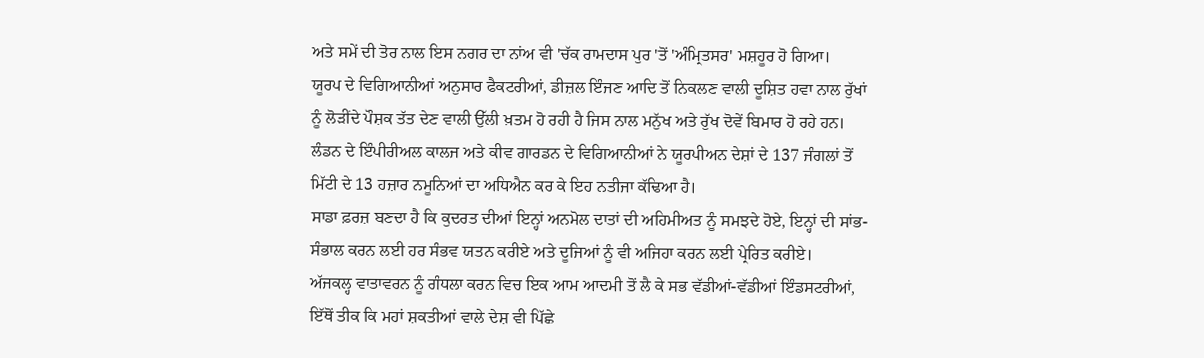ਅਤੇ ਸਮੇਂ ਦੀ ਤੋਰ ਨਾਲ ਇਸ ਨਗਰ ਦਾ ਨਾਂਅ ਵੀ 'ਚੱਕ ਰਾਮਦਾਸ ਪੁਰ 'ਤੋਂ 'ਅੰਮ੍ਰਿਤਸਰ' ਮਸ਼ਹੂਰ ਹੋ ਗਿਆ।
ਯੂਰਪ ਦੇ ਵਿਗਿਆਨੀਆਂ ਅਨੁਸਾਰ ਫੈਕਟਰੀਆਂ, ਡੀਜ਼ਲ ਇੰਜਣ ਆਦਿ ਤੋਂ ਨਿਕਲਣ ਵਾਲੀ ਦੂਸ਼ਿਤ ਹਵਾ ਨਾਲ ਰੁੱਖਾਂ ਨੂੰ ਲੋੜੀਂਦੇ ਪੌਸ਼ਕ ਤੱਤ ਦੇਣ ਵਾਲੀ ਉੱਲੀ ਖ਼ਤਮ ਹੋ ਰਹੀ ਹੈ ਜਿਸ ਨਾਲ ਮਨੁੱਖ ਅਤੇ ਰੁੱਖ ਦੋਵੇਂ ਬਿਮਾਰ ਹੋ ਰਹੇ ਹਨ। ਲੰਡਨ ਦੇ ਇੰਪੀਰੀਅਲ ਕਾਲਜ ਅਤੇ ਕੀਵ ਗਾਰਡਨ ਦੇ ਵਿਗਿਆਨੀਆਂ ਨੇ ਯੂਰਪੀਅਨ ਦੇਸ਼ਾਂ ਦੇ 137 ਜੰਗਲਾਂ ਤੋਂ ਮਿੱਟੀ ਦੇ 13 ਹਜ਼ਾਰ ਨਮੂਨਿਆਂ ਦਾ ਅਧਿਐਨ ਕਰ ਕੇ ਇਹ ਨਤੀਜਾ ਕੱਢਿਆ ਹੈ।
ਸਾਡਾ ਫ਼ਰਜ਼ ਬਣਦਾ ਹੈ ਕਿ ਕੁਦਰਤ ਦੀਆਂ ਇਨ੍ਹਾਂ ਅਨਮੋਲ ਦਾਤਾਂ ਦੀ ਅਹਿਮੀਅਤ ਨੂੰ ਸਮਝਦੇ ਹੋਏ, ਇਨ੍ਹਾਂ ਦੀ ਸਾਂਭ-ਸੰਭਾਲ ਕਰਨ ਲਈ ਹਰ ਸੰਭਵ ਯਤਨ ਕਰੀਏ ਅਤੇ ਦੂਜਿਆਂ ਨੂੰ ਵੀ ਅਜਿਹਾ ਕਰਨ ਲਈ ਪ੍ਰੇਰਿਤ ਕਰੀਏ।
ਅੱਜਕਲ੍ਹ ਵਾਤਾਵਰਨ ਨੂੰ ਗੰਧਲਾ ਕਰਨ ਵਿਚ ਇਕ ਆਮ ਆਦਮੀ ਤੋਂ ਲੈ ਕੇ ਸਭ ਵੱਡੀਆਂ-ਵੱਡੀਆਂ ਇੰਡਸਟਰੀਆਂ, ਇੱਥੋਂ ਤੀਕ ਕਿ ਮਹਾਂ ਸ਼ਕਤੀਆਂ ਵਾਲੇ ਦੇਸ਼ ਵੀ ਪਿੱਛੇ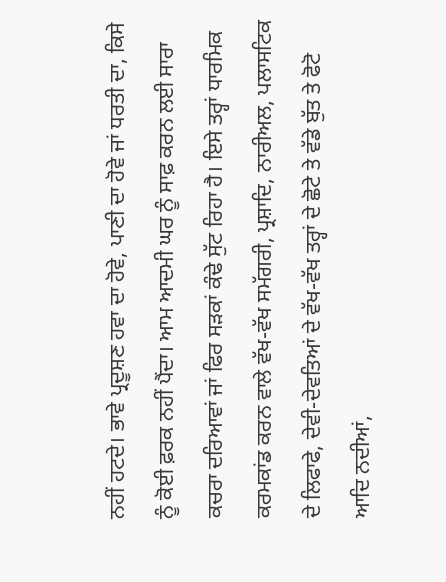ਨਹੀਂ ਹਟਦੇ। ਭਾਵੇ ਪ੍ਰਦੂਸ਼ਣ ਹਵਾ ਦਾ ਹੋਵੇ, ਪਾਣੀ ਦਾ ਹੋਵੇ ਜਾਂ ਧਰਤੀ ਦਾ, ਕਿਸੇ ਨੂੰ ਕੋਈ ਫ਼ਰਕ ਨਹੀਂ ਪੈਂਦਾ। ਆਮ ਆਦਮੀ ਘਰ ਨੂੰ ਸਾਫ਼ ਕਰਨ ਲਈ ਸਾਰਾ ਕਚਰਾ ਦਰਿਆਵਾਂ ਜਾਂ ਫਿਰ ਸੜਕਾਂ ਕੰਢੇ ਸੁੱਟ ਰਿਹਾ ਹੈ। ਇਸੇ ਤਰ੍ਹਾਂ ਧਾਰਮਿਕ ਕਰਮਕਾਂਡ ਕਰਨ ਵਾਲੇ ਵੱਖ-ਵੱਖ ਸਮੱਗਰੀ, ਪ੍ਰਸ਼ਾਦਿ, ਨਾਰੀਅਲ, ਪਲਾਸਟਿਕ ਦੇ ਲਿਫਾਫੇ, ਦੇਵੀ-ਦੇਵਤਿਆਂ ਦੇ ਵੱਖ-ਵੱਖ ਤਰ੍ਹਾਂ ਦੇ ਛੋਟੇ ਤੇ ਵੱਡੇ ਬੁੱਤ ਤੇ ਫੋਟੋ ਆਦਿ ਨਦੀਆਂ,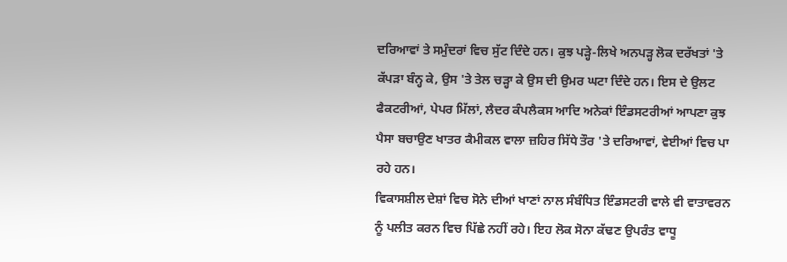ਦਰਿਆਵਾਂ ਤੇ ਸਮੁੰਦਰਾਂ ਵਿਚ ਸੁੱਟ ਦਿੰਦੇ ਹਨ। ਕੁਝ ਪੜ੍ਹੇ-ਲਿਖੇ ਅਨਪੜ੍ਹ ਲੋਕ ਦਰੱਖਤਾਂ 'ਤੇ ਕੱਪੜਾ ਬੰਨ੍ਹ ਕੇ, ਉਸ 'ਤੇ ਤੇਲ ਚੜ੍ਹਾ ਕੇ ਉਸ ਦੀ ਉਮਰ ਘਟਾ ਦਿੰਦੇ ਹਨ। ਇਸ ਦੇ ਉਲਟ ਫੈਕਟਰੀਆਂ, ਪੇਪਰ ਮਿੱਲਾਂ, ਲੈਦਰ ਕੰਪਲੈਕਸ ਆਦਿ ਅਨੇਕਾਂ ਇੰਡਸਟਰੀਆਂ ਆਪਣਾ ਕੁਝ ਪੈਸਾ ਬਚਾਉਣ ਖਾਤਰ ਕੈਮੀਕਲ ਵਾਲਾ ਜ਼ਹਿਰ ਸਿੱਧੇ ਤੌਰ 'ਤੇ ਦਰਿਆਵਾਂ, ਵੇਈਆਂ ਵਿਚ ਪਾ ਰਹੇ ਹਨ।
ਵਿਕਾਸਸ਼ੀਲ ਦੇਸ਼ਾਂ ਵਿਚ ਸੋਨੇ ਦੀਆਂ ਖਾਣਾਂ ਨਾਲ ਸੰਬੰਧਿਤ ਇੰਡਸਟਰੀ ਵਾਲੇ ਵੀ ਵਾਤਾਵਰਨ ਨੂੰ ਪਲੀਤ ਕਰਨ ਵਿਚ ਪਿੱਛੇ ਨਹੀਂ ਰਹੇ। ਇਹ ਲੋਕ ਸੋਨਾ ਕੱਢਣ ਉਪਰੰਤ ਵਾਧੂ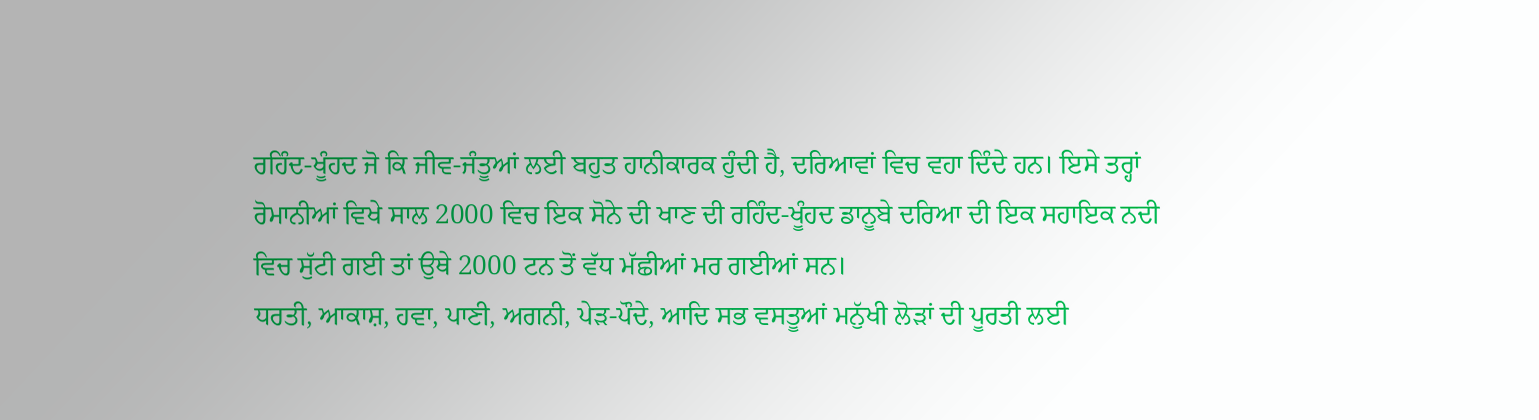ਰਹਿੰਦ-ਖੂੰਹਦ ਜੋ ਕਿ ਜੀਵ-ਜੰਤੂਆਂ ਲਈ ਬਹੁਤ ਹਾਨੀਕਾਰਕ ਹੁੰਦੀ ਹੈ, ਦਰਿਆਵਾਂ ਵਿਚ ਵਹਾ ਦਿੰਦੇ ਹਨ। ਇਸੇ ਤਰ੍ਹਾਂ ਰੋਮਾਨੀਆਂ ਵਿਖੇ ਸਾਲ 2000 ਵਿਚ ਇਕ ਸੋਨੇ ਦੀ ਖਾਣ ਦੀ ਰਹਿੰਦ-ਖੂੰਹਦ ਡਾਨੂਬੇ ਦਰਿਆ ਦੀ ਇਕ ਸਹਾਇਕ ਨਦੀ ਵਿਚ ਸੁੱਟੀ ਗਈ ਤਾਂ ਉਥੇ 2000 ਟਨ ਤੋਂ ਵੱਧ ਮੱਛੀਆਂ ਮਰ ਗਈਆਂ ਸਨ।
ਧਰਤੀ, ਆਕਾਸ਼, ਹਵਾ, ਪਾਣੀ, ਅਗਨੀ, ਪੇੜ-ਪੌਦੇ, ਆਦਿ ਸਭ ਵਸਤੂਆਂ ਮਨੁੱਖੀ ਲੋੜਾਂ ਦੀ ਪੂਰਤੀ ਲਈ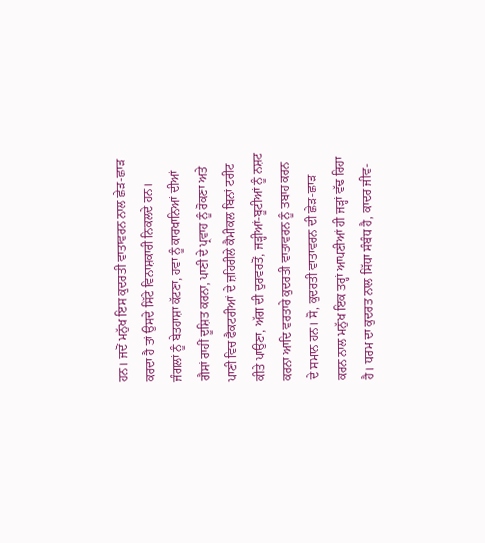ਹਨ। ਜਦੋਂ ਮਨੁੱਖ ਇਸ ਕੁਦਰਤੀ ਵਾਤਾਵਰਨ ਨਾਲ ਛੇੜ-ਛਾੜ ਕਰਦਾ ਹੈ ਤਾਂ ਉਸਦੇ ਸਿੱਟੇ ਵਿਨਾਸ਼ਕਾਰੀ ਨਿਕਲਦੇ ਹਨ। ਜੰਗਲਾਂ ਨੂੰ ਬੇਤਹਾਸ਼ਾ ਕੱਟਣਾ, ਹਵਾ ਨੂੰ ਕਾਰਖਾਨਿਆਂ ਦੀਆਂ ਗੈਸਾਂ ਰਾਹੀਂ ਦੂਸ਼ਿਤ ਕਰਨਾ, ਪਾਣੀ ਦੇ ਪ੍ਰਵਾਹ ਨੂੰ ਰੋਕਣਾ ਅਤੇ ਪਾਣੀ ਵਿਚ ਫੈਕਟਰੀਆਂ ਦੇ ਜ਼ਹਿਰੀਲੇ ਕੈਮੀਕਲ ਬਿਨਾਂ ਟਰੀਟ ਕੀਤੇ ਪਾਉਣਾ, ਅੱਗ ਦੀ ਦੁਰਵਰਤੋਂ, ਜੜ੍ਹੀਆਂ-ਬੂਟੀਆਂ ਨੂੰ ਨਸ਼ਟ ਕਰਨਾ ਆਦਿ ਵਰਤਾਰੇ ਕੁਦਰਤੀ ਵਾਤਾਵਰਨ ਨੂੰ ਤਬਾਹ ਕਰਨ ਦੇ ਸਮਾਨ ਹਨ। ਸੋ, ਕੁਦਰਤੀ ਵਾਤਾਵਰਨ ਦੀ ਛੇੜ-ਛਾੜ ਕਰਨ ਨਾਲ ਮਨੁੱਖ ਇਕ ਤਰ੍ਹਾਂ ਆਪਣੀਆਂ ਹੀ ਜੜ੍ਹਾਂ ਵੱਢ ਰਿਹਾ ਹੈ। ਧਰਮ ਦਾ ਕੁਦਰਤ ਨਾਲ ਸਿੱਧਾ ਸੰਬੰਧ ਹੈ, ਕਾਦਰ ਜੀਵ-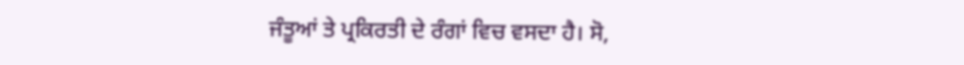ਜੰਤੂਆਂ ਤੇ ਪ੍ਰਕਿਰਤੀ ਦੇ ਰੰਗਾਂ ਵਿਚ ਵਸਦਾ ਹੈ। ਸੋ,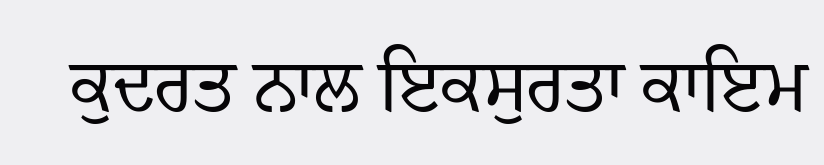ਕੁਦਰਤ ਨਾਲ ਇਕਸੁਰਤਾ ਕਾਇਮ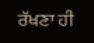ਰੱਖਣਾ ਹੀ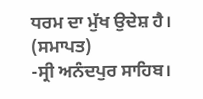ਧਰਮ ਦਾ ਮੁੱਖ ਉਦੇਸ਼ ਹੈ। (ਸਮਾਪਤ)
-ਸ੍ਰੀ ਅਨੰਦਪੁਰ ਸਾਹਿਬ।